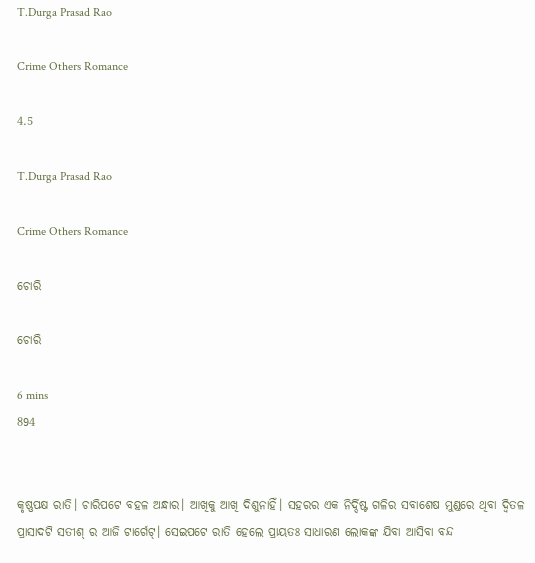T.Durga Prasad Rao

Crime Others Romance

4.5

T.Durga Prasad Rao

Crime Others Romance

ଚୋରି

ଚୋରି

6 mins
894


କୃଷ୍ଣପକ୍ଷ ରାତି। ଚାରିପଟେ ବହଳ ଅନ୍ଧାର। ଆଖିକୁ ଆଖି ଦିଶୁନାହିଁ। ସହରର ଏକ ନିର୍ଦ୍ଦିଷ୍ଟ ଗଳିର ସବାଶେଷ ମୁଣ୍ଡରେ ଥିବା ଦ୍ୱିତଳ ପ୍ରାସାଦଟି ସତୀଶ୍ ର ଆଜି ଟାର୍ଗେଟ୍। ସେଇପଟେ ରାତି ହେଲେ ପ୍ରାୟତଃ ସାଧାରଣ ଲୋକଙ୍କ ଯିବା ଆସିବା ବନ୍ଦ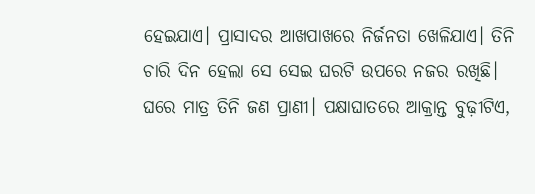ହେଇଯାଏ। ପ୍ରାସାଦର ଆଖପାଖରେ ନିର୍ଜନତା ଖେଳିଯାଏ। ତିନି ଚାରି ଦିନ ହେଲା ସେ ସେଇ ଘରଟି ଉପରେ ନଜର ରଖିଛି। ଘରେ ମାତ୍ର ତିନି ଜଣ ପ୍ରାଣୀ। ପକ୍ଷାଘାତରେ ଆକ୍ରାନ୍ତ ବୁଢ଼ୀଟିଏ,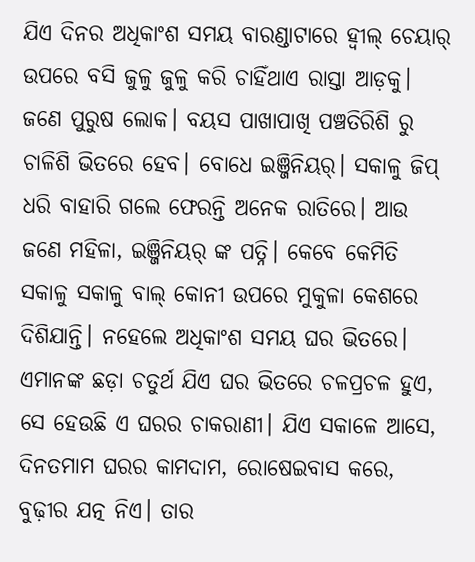ଯିଏ ଦିନର ଅଧିକାଂଶ ସମୟ ବାରଣ୍ଡାଟାରେ ହ୍ୱୀଲ୍ ଚେୟାର୍ ଉପରେ ବସି ଜୁଳୁ ଜୁଳୁ କରି ଚାହିଁଥାଏ ରାସ୍ତା ଆଡ଼କୁ। ଜଣେ ପୁରୁଷ ଲୋକ। ବୟସ ପାଖାପାଖି ପଞ୍ଚତିରିଶି ରୁ ଚାଳିଶି ଭିତରେ ହେବ। ବୋଧେ ଇଞ୍ଜିନିୟର୍। ସକାଳୁ ଜିପ୍ ଧରି ବାହାରି ଗଲେ ଫେରନ୍ତି ଅନେକ ରାତିରେ। ଆଉ ଜଣେ ମହିଳା, ଇଞ୍ଜିନିୟର୍ ଙ୍କ ପତ୍ନି। କେବେ କେମିତି ସକାଳୁ ସକାଳୁ ବାଲ୍ କୋନୀ ଉପରେ ମୁକୁଳା କେଶରେ ଦିଶିଯାନ୍ତି। ନହେଲେ ଅଧିକାଂଶ ସମୟ ଘର ଭିତରେ। ଏମାନଙ୍କ ଛଡ଼ା ଚତୁର୍ଥ ଯିଏ ଘର ଭିତରେ ଚଳପ୍ରଚଳ ହୁଏ, ସେ ହେଉଛି ଏ ଘରର ଚାକରାଣୀ। ଯିଏ ସକାଳେ ଆସେ, ଦିନତମାମ ଘରର କାମଦାମ, ରୋଷେଇବାସ କରେ, ବୁଢ଼ୀର ଯତ୍ନ ନିଏ। ତାର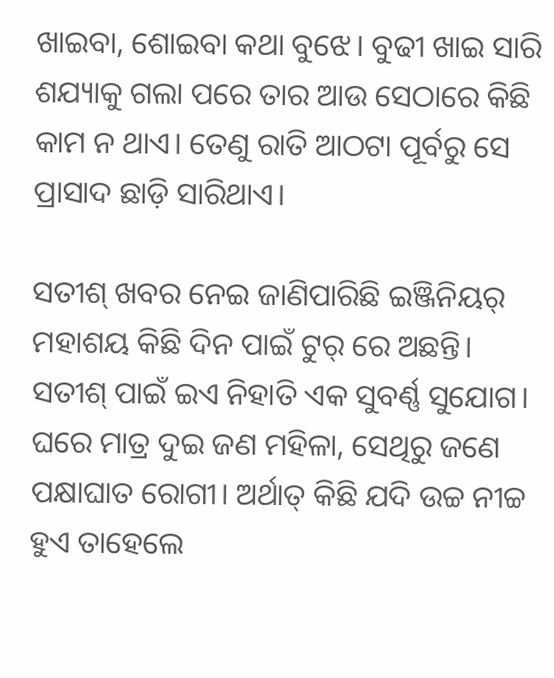ଖାଇବା, ଶୋଇବା କଥା ବୁଝେ। ବୁଢୀ ଖାଇ ସାରି ଶଯ୍ୟାକୁ ଗଲା ପରେ ତାର ଆଉ ସେଠାରେ କିଛି କାମ ନ ଥାଏ। ତେଣୁ ରାତି ଆଠଟା ପୂର୍ବରୁ ସେ ପ୍ରାସାଦ ଛାଡ଼ି ସାରିଥାଏ।

ସତୀଶ୍ ଖବର ନେଇ ଜାଣିପାରିଛି ଇଞ୍ଜିନିୟର୍ ମହାଶୟ କିଛି ଦିନ ପାଇଁ ଟୁର୍ ରେ ଅଛନ୍ତି। ସତୀଶ୍ ପାଇଁ ଇଏ ନିହାତି ଏକ ସୁବର୍ଣ୍ଣ ସୁଯୋଗ। ଘରେ ମାତ୍ର ଦୁଇ ଜଣ ମହିଳା, ସେଥିରୁ ଜଣେ ପକ୍ଷାଘାତ ରୋଗୀ। ଅର୍ଥାତ୍ କିଛି ଯଦି ଉଚ୍ଚ ନୀଚ୍ଚ ହୁଏ ତାହେଲେ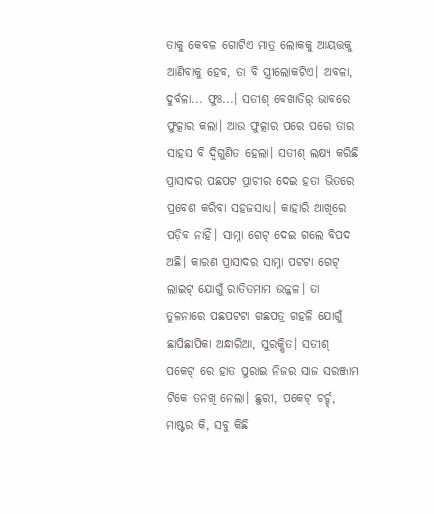ତାକୁ କେବଳ ଗୋଟିଏ ମାତ୍ର ଲୋକକୁ ଆୟତ୍ତକୁ ଆଣିବାକୁ ହେବ, ତା ବି ସ୍ତ୍ରୀଲୋକଟିଏ। ଅବଳା, ଦୁର୍ବଳା... ଫୁଃ...। ସତୀଶ୍ ବେଖାତିର୍ ଭାବରେ ଫୁତ୍କାର କଲା। ଆଉ ଫୁତ୍କାର ପରେ ପରେ ତାର ସାହସ ବି ଦ୍ୱିଗୁଣିତ ହେଲା। ସତୀଶ୍ ଲକ୍ଷ୍ୟ କରିଛି ପ୍ରାସାଦର ପଛପଟ ପ୍ରାଚୀର ଦେଇ ହତା ଭିତରେ ପ୍ରବେଶ କରିବା ସହଜସାଧ୍ୟ। କାହାରି ଆଖିରେ ପଡ଼ିବ ନାହିଁ। ସାମ୍ନା ଗେଟ୍ ଦେଇ ଗଲେ ବିପଦ ଅଛି। କାରଣ ପ୍ରାସାଦର ସାମ୍ନା ପଟଟା ଗେଟ୍ ଲାଇଟ୍ ଯୋଗୁଁ ରାତିତମାମ ଉଜ୍ଜଳ। ତା ତୁଳନାରେ ପଛପଟଟା ଗଛପତ୍ର ଗହଳି ଯୋଗୁଁ ଛାପିଛାପିକା ଅନ୍ଧାରିଆ, ସୁରକ୍ଷିତ। ସତୀଶ୍ ପକେଟ୍ ରେ ହାତ ପୁରାଇ ନିଜର ସାଜ ସରଞ୍ଜାମ ଟିକେ ତନଖି ନେଲା। ଛୁରୀ, ପକେଟ୍ ଚର୍ଚ୍ଚ୍, ମାଷ୍ଟର କି, ସବୁ କିଛି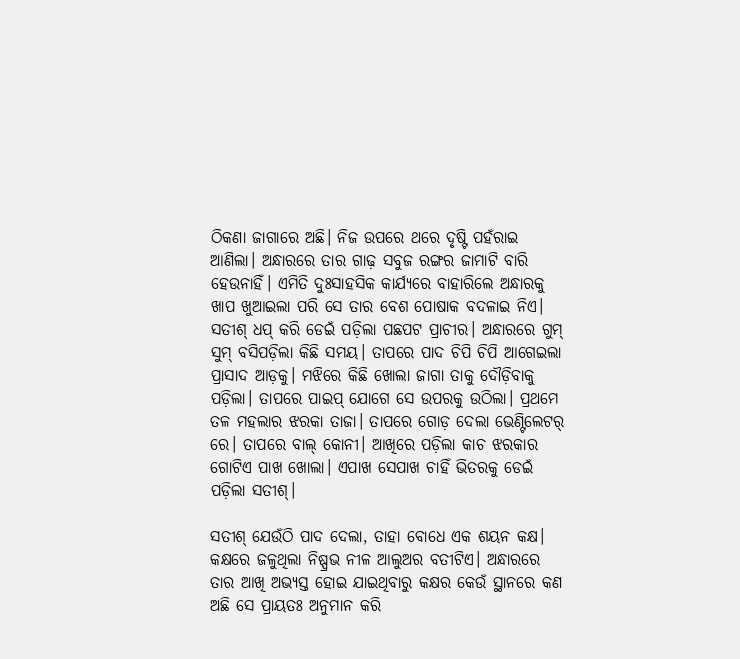ଠିକଣା ଜାଗାରେ ଅଛି। ନିଜ ଉପରେ ଥରେ ଦୃଷ୍ଟି ପହଁରାଇ ଆଣିଲା। ଅନ୍ଧାରରେ ତାର ଗାଢ଼ ସବୁଜ ରଙ୍ଗର ଜାମାଟି ବାରି ହେଉନାହିଁ। ଏମିତି ଦୁଃସାହସିକ କାର୍ଯ୍ୟରେ ବାହାରିଲେ ଅନ୍ଧାରକୁ ଖାପ ଖୁଆଇଲା ପରି ସେ ତାର ବେଶ ପୋଷାକ ବଦଳାଇ ନିଏ। ସତୀଶ୍ ଧପ୍ କରି ଡେଇଁ ପଡ଼ିଲା ପଛପଟ ପ୍ରାଚୀର। ଅନ୍ଧାରରେ ଗୁମ୍ ସୁମ୍ ବସିପଡ଼ିଲା କିଛି ସମୟ। ତାପରେ ପାଦ ଚିପି ଚିପି ଆଗେଇଲା ପ୍ରାସାଦ ଆଡ଼କୁ। ମଝିରେ କିଛି ଖୋଲା ଜାଗା ତାକୁ ଦୌଡ଼ିବାକୁ ପଡ଼ିଲା। ତାପରେ ପାଇପ୍ ଯୋଗେ ସେ ଉପରକୁ ଉଠିଲା। ପ୍ରଥମେ ତଳ ମହଲାର ଝରକା ତାଜା। ତାପରେ ଗୋଡ଼ ଦେଲା ଭେଣ୍ଟିଲେଟର୍ ରେ। ତାପରେ ବାଲ୍ କୋନୀ। ଆଖିରେ ପଡ଼ିଲା କାଚ ଝରକାର ଗୋଟିଏ ପାଖ ଖୋଲା। ଏପାଖ ସେପାଖ ଚାହିଁ ଭିତରକୁ ଡେଇଁ ପଡ଼ିଲା ସତୀଶ୍।

ସତୀଶ୍ ଯେଉଁଠି ପାଦ ଦେଲା, ତାହା ବୋଧେ ଏକ ଶୟନ କକ୍ଷ। କକ୍ଷରେ ଜଳୁଥିଲା ନିଷ୍ପ୍ରଭ ନୀଳ ଆଲୁଅର ବତୀଟିଏ। ଅନ୍ଧାରରେ ତାର ଆଖି ଅଭ୍ୟସ୍ତ ହୋଇ ଯାଇଥିବାରୁ କକ୍ଷର କେଉଁ ସ୍ଥାନରେ କଣ ଅଛି ସେ ପ୍ରାୟତଃ ଅନୁମାନ କରି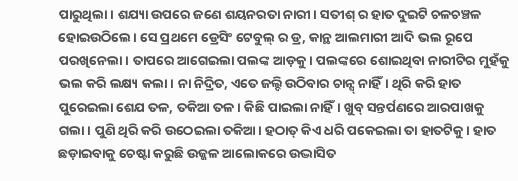ପାରୁଥିଲା। ଶଯ୍ୟା ଉପରେ ଜଣେ ଶୟନରତା ନାରୀ। ସତୀଶ୍ ର ହାତ ଦୁଇଟି ଚଳଚଞ୍ଚଳ ହୋଇଉଠିଲେ। ସେ ପ୍ରଥମେ ଡ୍ରେସିଂ ଟେବୁଲ୍ ର ଡ୍ର, କାନ୍ଥ ଆଲମାରୀ ଆଦି ଭଲ ରୂପେ ପରଖିନେଲା। ତାପରେ ଆଗେଇଲା ପଲଙ୍କ ଆଡ଼କୁ। ପଲଙ୍କରେ ଶୋଇଥିବା ନାରୀଟିର ମୁହଁକୁ ଭଲ କରି ଲକ୍ଷ୍ୟ କଲା। ନା ନିଦ୍ରିତ, ଏତେ ଜଲ୍ଦି ଉଠିବାର ଚାନ୍ସ୍ ନାହିଁ। ଥିରି କରି ହାତ ପୁରେଇଲା ଶେଯ ତଳ, ତକିଆ ତଳ। କିଛି ପାଇଲା ନାହିଁ। ଖୁବ୍ ସନ୍ତର୍ପଣରେ ଆରପାଖକୁ ଗଲା। ପୁଣି ଥିରି କରି ଉଠେଇଲା ତକିଆ। ହଠାତ୍ କିଏ ଧରି ପକେଇଲା ତା ହାତଟିକୁ। ହାତ ଛଡ଼ାଇବାକୁ ଚେଷ୍ଟା କରୁଛି ଉଜ୍ଜଳ ଆଲୋକରେ ଉଦ୍ଭାସିତ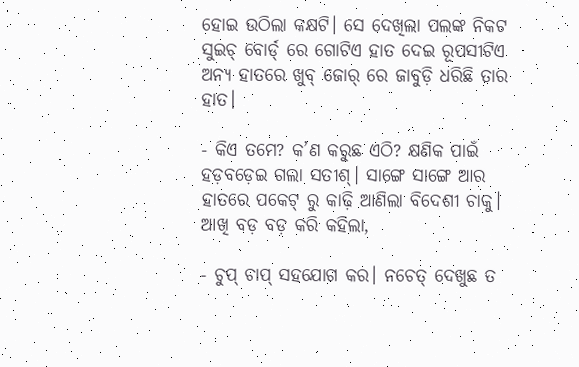ହୋଇ ଉଠିଲା କକ୍ଷଟି। ସେ ଦେଖିଲା ପଲଙ୍କ ନିକଟ ସୁଇଚ୍ ବୋର୍ଡ୍ ରେ ଗୋଟିଏ ହାତ ଦେଇ ରୂପସୀଟିଏ ଅନ୍ୟ ହାତରେ ଖୁବ୍ ଜୋର୍ ରେ ଜାବୁଡ଼ି ଧରିଛି ତାର ହାତ।

- କିଏ ତମେ? କ’ଣ କରୁଛ ଏଠି? କ୍ଷଣିକ ପାଇଁ ହଡ଼ବଡ଼େଇ ଗଲା ସତୀଶ୍। ସାଙ୍ଗେ ସାଙ୍ଗେ ଆର ହାତରେ ପକେଟ୍ ରୁ କାଢ଼ି ଆଣିଲା ବିଦେଶୀ ଚାକୁ। ଆଖି ବଡ଼ ବଡ଼ କରି କହିଲା,

- ଚୁପ୍ ଚାପ୍ ସହଯୋଗ କର। ନଚେତ୍ ଦେଖୁଛ ତ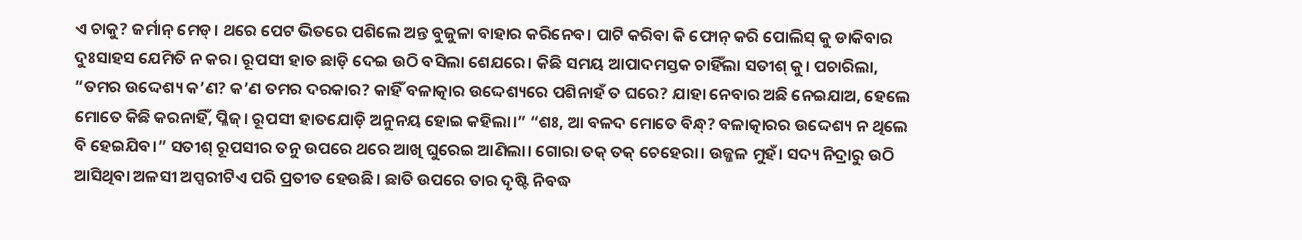ଏ ଚାକୁ? ଜର୍ମାନ୍ ମେଡ୍। ଥରେ ପେଟ ଭିତରେ ପଶିଲେ ଅନ୍ତ ବୁଜୁଳା ବାହାର କରିନେବ। ପାଟି କରିବା କି ଫୋନ୍ କରି ପୋଲିସ୍ କୁ ଡାକିବାର ଦୁଃସାହସ ଯେମିତି ନ କର। ରୂପସୀ ହାତ ଛାଡ଼ି ଦେଇ ଉଠି ବସିଲା ଶେଯରେ। କିଛି ସମୟ ଆପାଦମସ୍ତକ ଚାହିଁଲା ସତୀଶ୍ କୁ। ପଚାରିଲା, “ତମର ଉଦ୍ଦେଶ୍ୟ କ’ଣ? କ’ଣ ତମର ଦରକାର? କାହିଁ ବଳାତ୍କାର ଉଦ୍ଦେଶ୍ୟରେ ପଶିନାହଁ ତ ଘରେ? ଯାହା ନେବାର ଅଛି ନେଇଯାଅ, ହେଲେ ମୋତେ କିଛି କରନାହିଁ, ପ୍ଳିଜ୍। ରୂପସୀ ହାତଯୋଡ଼ି ଅନୁନୟ ହୋଇ କହିଲା।” “ଶଃ, ଆ ବଳଦ ମୋତେ ବିନ୍ଧ୍? ବଳାତ୍କାରର ଉଦ୍ଦେଶ୍ୟ ନ ଥିଲେ ବି ହେଇଯିବ।” ସତୀଶ୍ ରୂପସୀର ତନୁ ଉପରେ ଥରେ ଆଖି ଘୁରେଇ ଆଣିଲା। ଗୋରା ତକ୍ ତକ୍ ଚେହେରା। ଉଜ୍ଜଳ ମୁହଁ। ସଦ୍ୟ ନିଦ୍ରାରୁ ଉଠି ଆସିଥିବା ଅଳସୀ ଅପ୍ସରୀଟିଏ ପରି ପ୍ରତୀତ ହେଉଛି। ଛାତି ଉପରେ ତାର ଦୃଷ୍ଟି ନିବଦ୍ଧ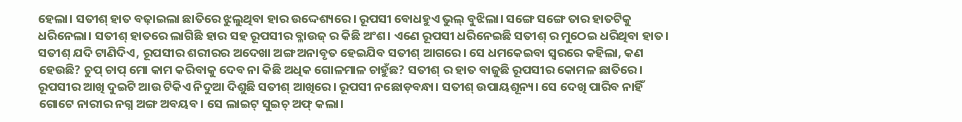ହେଲା। ସତୀଶ୍ ହାତ ବଢ଼ାଇଲା ଛାତିରେ ଝୁଲୁଥିବା ହାର ଉଦ୍ଦେଶ୍ୟରେ। ରୂପସୀ ବୋଧହୁଏ ଭୁଲ୍ ବୁଝିଲା। ସଙ୍ଗେ ସଙ୍ଗେ ତାର ହାତଟିକୁ ଧରିନେଲା। ସତୀଶ୍ ହାତରେ ଲାଗିଛି ହାର ସହ ରୂପସୀର ବ୍ଳାଉଜ୍ ର କିଛି ଅଂଶ। ଏଣେ ରୂପସୀ ଧରିନେଇଛି ସତୀଶ୍ ର ମୁଠେଇ ଧରିଥିବା ହାତ। ସତୀଶ୍ ଯଦି ଟାଣିଦିଏ, ରୂପସୀର ଶରୀରର ଅଦେଖା ଅଙ୍ଗ ଅନାବୃତ ହେଇଯିବ ସତୀଶ୍ ଆଗରେ। ସେ ଧମକେଇବା ସ୍ୱରରେ କହିଲା, କଣ ହେଉଛି? ଚୁପ୍ ଚାପ୍ ମୋ କାମ କରିବାକୁ ଦେବ ନା କିଛି ଅଧିକ ଗୋଳମାଳ ଚାହୁଁଛ? ସତୀଶ୍ ର ହାତ ବାଜୁଛି ରୂପସୀର କୋମଳ ଛାତିରେ। ରୂପସୀର ଆଖି ଦୁଇଟି ଆଉ ଟିକିଏ ନିଦୁଆ ଦିଶୁଛି ସତୀଶ୍ ଆଖିରେ। ରୂପସୀ ନଛୋଡ଼ବନ୍ଧା। ସତୀଶ୍ ଉପାୟଶୂନ୍ୟ। ସେ ଦେଖି ପାରିବ ନାହିଁ ଗୋଟେ ନାରୀର ନଗ୍ନ ଅଙ୍ଗ ଅବୟବ। ସେ ଲାଇଟ୍ ସୁଇଚ୍ ଅଫ୍ କଲା।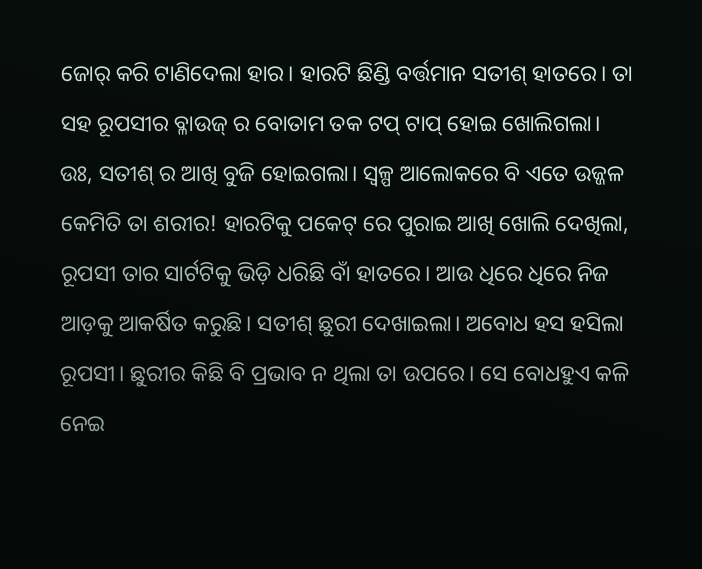ଜୋର୍ କରି ଟାଣିଦେଲା ହାର। ହାରଟି ଛିଣ୍ଡି ବର୍ତ୍ତମାନ ସତୀଶ୍ ହାତରେ। ତା ସହ ରୂପସୀର ବ୍ଳାଉଜ୍ ର ବୋତାମ ତକ ଟପ୍ ଟାପ୍ ହୋଇ ଖୋଲିଗଲା। ଉଃ, ସତୀଶ୍ ର ଆଖି ବୁଜି ହୋଇଗଲା। ସ୍ୱଳ୍ପ ଆଲୋକରେ ବି ଏତେ ଉଜ୍ଜଳ କେମିତି ତା ଶରୀର! ହାରଟିକୁ ପକେଟ୍ ରେ ପୁରାଇ ଆଖି ଖୋଲି ଦେଖିଲା, ରୂପସୀ ତାର ସାର୍ଟଟିକୁ ଭିଡ଼ି ଧରିଛି ବାଁ ହାତରେ। ଆଉ ଧିରେ ଧିରେ ନିଜ ଆଡ଼କୁ ଆକର୍ଷିତ କରୁଛି। ସତୀଶ୍ ଛୁରୀ ଦେଖାଇଲା। ଅବୋଧ ହସ ହସିଲା ରୂପସୀ। ଛୁରୀର କିଛି ବି ପ୍ରଭାବ ନ ଥିଲା ତା ଉପରେ। ସେ ବୋଧହୁଏ କଳି ନେଇ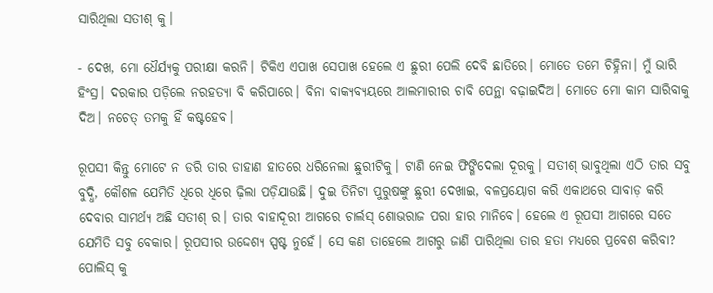ସାରିଥିଲା ସତୀଶ୍ କୁ।

- ଦେଖ, ମୋ ଧୈର୍ଯ୍ୟକୁ ପରୀକ୍ଷା କରନି। ଟିକିଏ ଏପାଖ ସେପାଖ ହେଲେ ଏ ଛୁରୀ ପେଲି ଦେବି ଛାତିରେ। ମୋତେ ତମେ ଚିହ୍ନିନା। ମୁଁ ଭାରି ହିଂସ୍ର। ଦରକାର ପଡ଼ିଲେ ନରହତ୍ୟା ବି କରିପାରେ। ବିନା ବାକ୍ୟବ୍ୟୟରେ ଆଲମାରୀର ଚାବି ପେନ୍ଥା ବଢ଼ାଇଦିଅ। ମୋତେ ମୋ କାମ ସାରିବାକୁ ଦିଅ। ନଚେତ୍ ତମକୁ ହିଁ କଷ୍ଟହେବ।

ରୂପସୀ କିନ୍ତୁ ମୋଟେ ନ ଡରି ତାର ଡାହାଣ ହାତରେ ଧରିନେଲା ଛୁରୀଟିକୁ। ଟାଣି ନେଇ ଫିଙ୍ଗିଦେଲା ଦୂରକୁ। ସତୀଶ୍ ଭାବୁଥିଲା ଏଠି ତାର ସବୁ ବୁଦ୍ଧି, କୌଶଳ ଯେମିତି ଧିରେ ଧିରେ ଢ଼ିଲା ପଡ଼ିଯାଉଛି। ଦୁଇ ତିନିଟା ପୁରୁଷଙ୍କୁ ଛୁରୀ ଦେଖାଇ, ବଳପ୍ରୟୋଗ କରି ଏକାଥରେ ସାବାଡ଼ କରି ଦେବାର ସାମର୍ଥ୍ୟ ଅଛି ସତୀଶ୍ ର। ତାର ବାହାଦୂରୀ ଆଗରେ ଚାର୍ଲସ୍ ଶୋଭରାଜ ପରା ହାର ମାନିବେ। ହେଲେ ଏ ରୂପସୀ ଆଗରେ ସତେ ଯେମିତି ସବୁ ବେକାର। ରୂପସୀର ଉଦ୍ଦେଶ୍ୟ ସ୍ପଷ୍ଟ ନୁହେଁ। ସେ କଣ ତାହେଲେ ଆଗରୁ ଜାଣି ପାରିଥିଲା ତାର ହତା ମଧ୍ୟରେ ପ୍ରବେଶ କରିବା? ପୋଲିସ୍ କୁ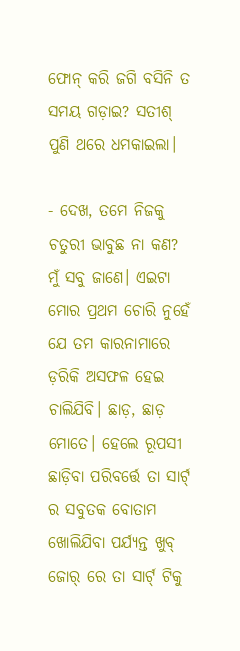ଫୋନ୍ କରି ଜଗି ବସିନି ତ ସମୟ ଗଡ଼ାଇ? ସତୀଶ୍ ପୁଣି ଥରେ ଧମକାଇଲା।

- ଦେଖ, ତମେ ନିଜକୁ ଚତୁରୀ ଭାବୁଛ ନା କଣ? ମୁଁ ସବୁ ଜାଣେ। ଏଇଟା ମୋର ପ୍ରଥମ ଚୋରି ନୁହେଁ ଯେ ତମ କାରନାମାରେ ଡ଼ରିକି ଅସଫଳ ହେଇ ଚାଲିଯିବି। ଛାଡ଼, ଛାଡ଼ ମୋତେ। ହେଲେ ରୂପସୀ ଛାଡ଼ିବା ପରିବର୍ତ୍ତେ ତା ସାର୍ଟ୍ ର ସବୁତକ ବୋତାମ ଖୋଲିଯିବା ପର୍ଯ୍ୟନ୍ତ ଖୁବ୍ ଜୋର୍ ରେ ତା ସାର୍ଟ୍ ଟିକୁ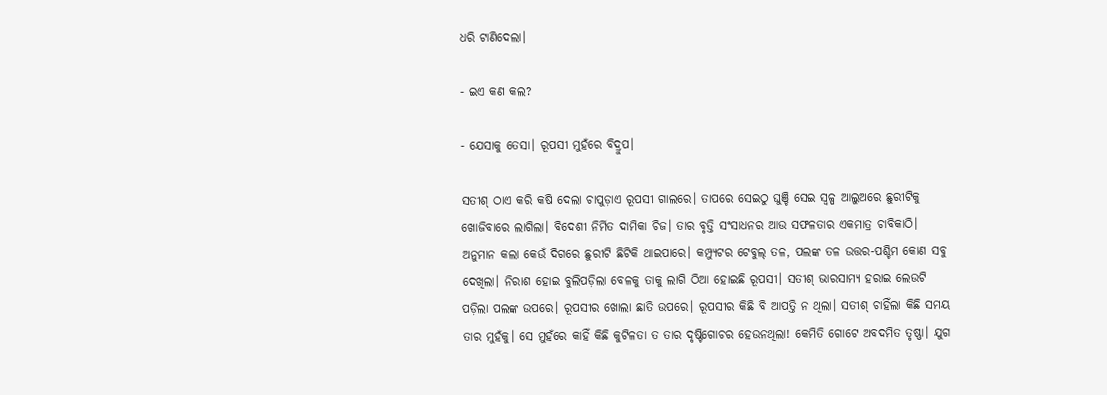ଧରି ଟାଣିଦେଲା।

- ଇଏ କଣ କଲ?

- ଯେସାକୁ ତେସା। ରୂପସୀ ମୁହଁରେ ବିଦ୍ରୁପ।

ସତୀଶ୍ ଠାଏ କରି କଷି ଦେଲା ଚାପୁଡ଼ାଏ ରୂପସୀ ଗାଲରେ। ତାପରେ ସେଇଠୁ ଘୁଞ୍ଚି ସେଇ ସ୍ୱଳ୍ପ ଆଲୁଅରେ ଛୁରୀଟିକୁ ଖୋଜିବାରେ ଲାଗିଲା। ବିଦେଶୀ ନିର୍ମିତ ଦାମିକା ଚିଜ। ତାର ବୃତ୍ତି ସଂସାଧନର ଆଉ ସଫଳତାର ଏକମାତ୍ର ଚାବିକାଠି। ଅନୁମାନ କଲା କେଉଁ ଦିଗରେ ଛୁରୀଟି ଛିଟିକି ଥାଇପାରେ। କମ୍ପ୍ୟୁଟର ଟେବୁଲ୍ ତଳ, ପଲଙ୍କ ତଳ ଉତ୍ତର-ପଶ୍ଚିମ କୋଣ ସବୁ ଦେଖିଲା। ନିରାଶ ହୋଇ ବୁଲିପଡ଼ିଲା ବେଳକୁ ତାକୁ ଲାଗି ଠିଆ ହୋଇଛି ରୂପସୀ। ସତୀଶ୍ ଭାରସାମ୍ୟ ହରାଇ ଲେଉଟି ପଡ଼ିଲା ପଲଙ୍କ ଉପରେ। ରୂପସୀର ଖୋଲା ଛାତି ଉପରେ। ରୂପସୀର କିଛି ବି ଆପତ୍ତି ନ ଥିଲା। ସତୀଶ୍ ଚାହିଁଲା କିଛି ସମୟ ତାର ମୁହଁକୁ। ସେ ମୁହଁରେ କାହିଁ କିଛି କୁଟିଳତା ତ ତାର ଦୃଷ୍ଟିଗୋଚର ହେଉନଥିଲା! କେମିତି ଗୋଟେ ଅବଦମିତ ତୃଷ୍ଣା। ଯୁଗ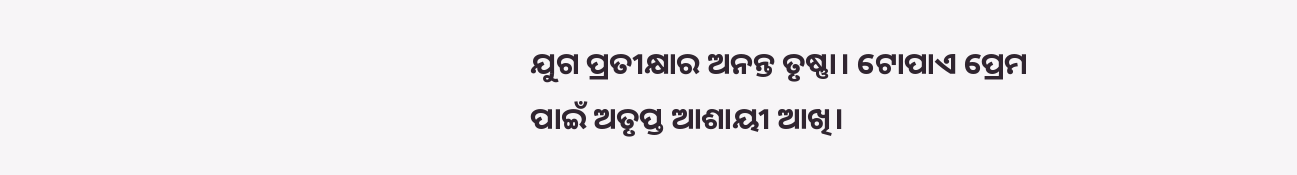ଯୁଗ ପ୍ରତୀକ୍ଷାର ଅନନ୍ତ ତୃଷ୍ଣା। ଟୋପାଏ ପ୍ରେମ ପାଇଁ ଅତୃପ୍ତ ଆଶାୟୀ ଆଖି।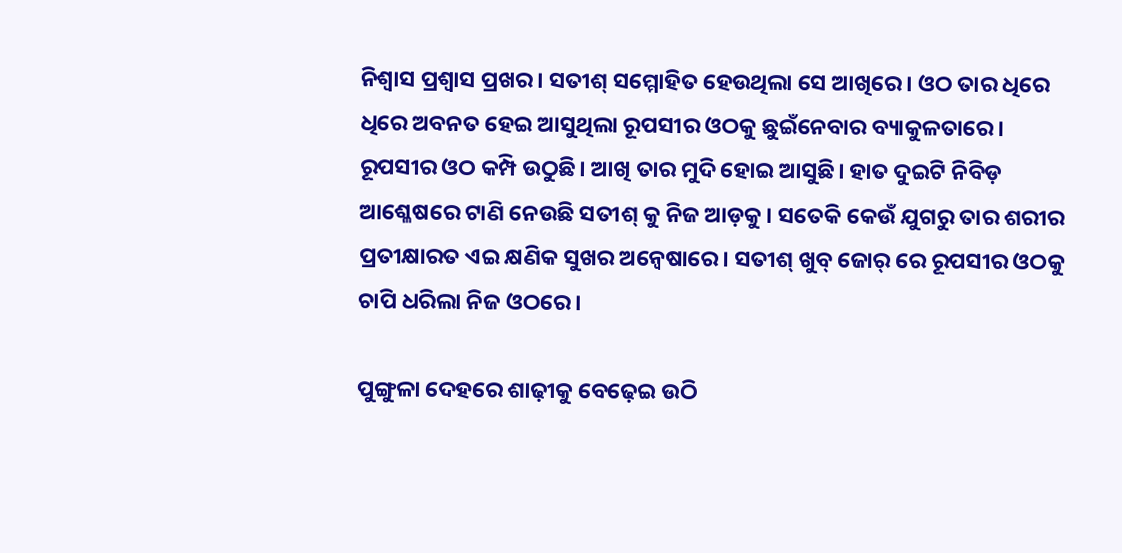ନିଶ୍ୱାସ ପ୍ରଶ୍ୱାସ ପ୍ରଖର। ସତୀଶ୍ ସମ୍ମୋହିତ ହେଉଥିଲା ସେ ଆଖିରେ। ଓଠ ତାର ଧିରେ ଧିରେ ଅବନତ ହେଇ ଆସୁଥିଲା ରୂପସୀର ଓଠକୁ ଛୁଇଁନେବାର ବ୍ୟାକୁଳତାରେ। ରୂପସୀର ଓଠ କମ୍ପି ଉଠୁଛି। ଆଖି ତାର ମୁଦି ହୋଇ ଆସୁଛି। ହାତ ଦୁଇଟି ନିବିଡ଼ ଆଶ୍ଳେଷରେ ଟାଣି ନେଉଛି ସତୀଶ୍ କୁ ନିଜ ଆଡ଼କୁ। ସତେକି କେଉଁ ଯୁଗରୁ ତାର ଶରୀର ପ୍ରତୀକ୍ଷାରତ ଏଇ କ୍ଷଣିକ ସୁଖର ଅନ୍ୱେଷାରେ। ସତୀଶ୍ ଖୁବ୍ ଜୋର୍ ରେ ରୂପସୀର ଓଠକୁ ଚାପି ଧରିଲା ନିଜ ଓଠରେ।

ପୁଙ୍ଗୁଳା ଦେହରେ ଶାଢ଼ୀକୁ ବେଢ଼େଇ ଉଠି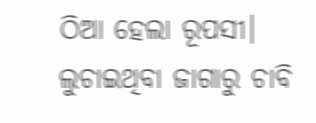ଠିଆ ହେଲା ରୂପସୀ। ଲୁଚାଇଥିବା ଜାଗାରୁ ଚାବି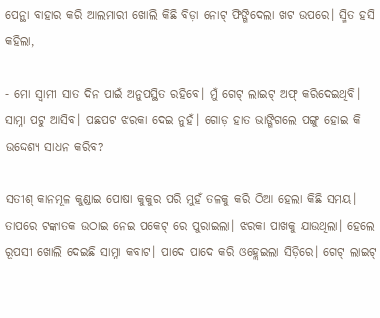ପେନ୍ଥା ବାହାର କରି ଆଲମାରୀ ଖୋଲି କିଛି ବିଡ଼ା ନୋଟ୍ ଫିଙ୍ଗିଦେଲା ଖଟ ଉପରେ। ସ୍ମିତ ହସି କହିଲା,

- ମୋ ସ୍ୱାମୀ ସାତ ଦିନ ପାଇଁ ଅନୁପସ୍ଥିତ ରହିବେ। ମୁଁ ଗେଟ୍ ଲାଇଟ୍ ଅଫ୍ କରିଦେଇଥିବି। ସାମ୍ନା ପଟୁ ଆସିବ। ପଛପଟ ଝରକା ଦେଇ ନୁହଁ। ଗୋଡ଼ ହାତ ଭାଙ୍ଗିଗଲେ ପଙ୍ଗୁ ହୋଇ କି ଉଦ୍ଦେଶ୍ୟ ସାଧନ କରିବ?

ସତୀଶ୍ କାନମୂଳ କୁଣ୍ଡାଇ ପୋଷା କୁକୁର ପରି ମୁହଁ ତଳକୁ କରି ଠିଆ ହେଲା କିଛି ସମୟ। ତାପରେ ଟଙ୍କାତକ ଉଠାଇ ନେଇ ପକେଟ୍ ରେ ପୁରାଇଲା। ଝରକା ପାଖକୁ ଯାଉଥିଲା। ହେଲେ ରୂପସୀ ଖୋଲି ଦେଇଛି ସାମ୍ନା କବାଟ। ପାଦେ ପାଦେ କରି ଓହ୍ଲେଇଲା ସିଡ଼ିରେ। ଗେଟ୍ ଲାଇଟ୍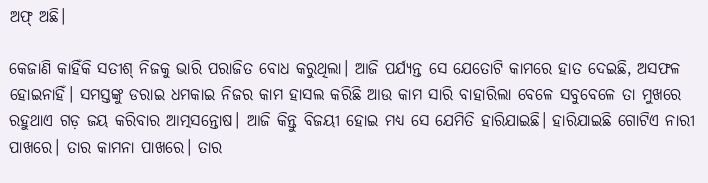ଅଫ୍ ଅଛି।

କେଜାଣି କାହିଁକି ସତୀଶ୍ ନିଜକୁ ଭାରି ପରାଜିତ ବୋଧ କରୁଥିଲା। ଆଜି ପର୍ଯ୍ୟନ୍ତ ସେ ଯେତୋଟି କାମରେ ହାତ ଦେଇଛି, ଅସଫଳ ହୋଇନାହିଁ। ସମସ୍ତଙ୍କୁ ଡରାଇ ଧମକାଇ ନିଜର କାମ ହାସଲ କରିଛି ଆଉ କାମ ସାରି ବାହାରିଲା ବେଳେ ସବୁବେଳେ ତା ମୁଖରେ ରହୁଥାଏ ଗଡ଼ ଜୟ କରିବାର ଆତ୍ମସନ୍ତୋଷ। ଆଜି କିନ୍ତୁ ବିଜୟୀ ହୋଇ ମଧ୍ୟ ସେ ଯେମିତି ହାରିଯାଇଛି। ହାରିଯାଇଛି ଗୋଟିଏ ନାରୀ ପାଖରେ। ତାର କାମନା ପାଖରେ। ତାର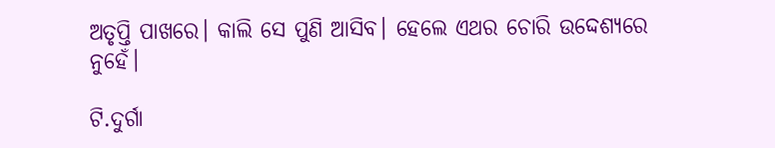ଅତୃପ୍ତି ପାଖରେ। କାଲି ସେ ପୁଣି ଆସିବ। ହେଲେ ଏଥର ଚୋରି ଉଦ୍ଦେଶ୍ୟରେ ନୁହେଁ।

ଟି.ଦୁର୍ଗା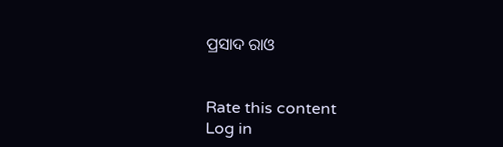ପ୍ରସାଦ ରାଓ


Rate this content
Log in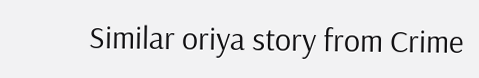Similar oriya story from Crime